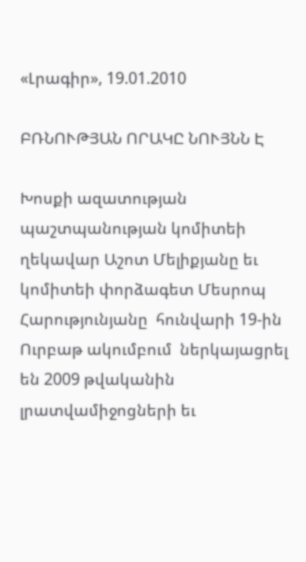«Լրագիր», 19.01.2010

ԲՌՆՈՒԹՅԱՆ ՈՐԱԿԸ ՆՈՒՅՆՆ Է

Խոսքի ազատության պաշտպանության կոմիտեի ղեկավար Աշոտ Մելիքյանը եւ  կոմիտեի փորձագետ Մեսրոպ Հարությունյանը  հունվարի 19-ին Ուրբաթ ակումբում  ներկայացրել են 2009 թվականին  լրատվամիջոցների եւ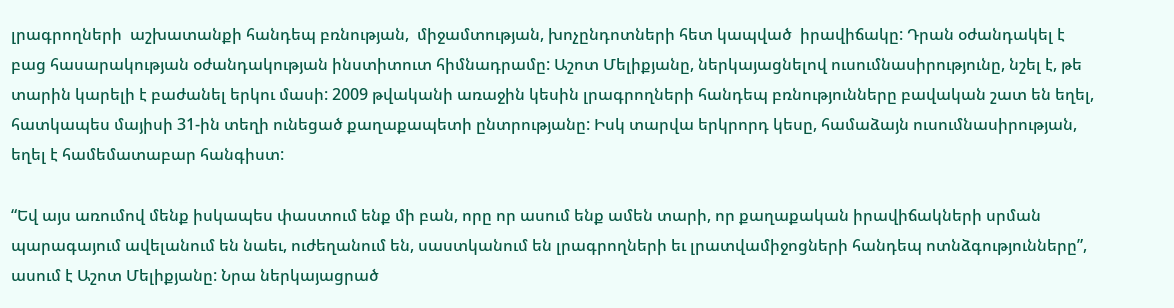լրագրողների  աշխատանքի հանդեպ բռնության,  միջամտության, խոչընդոտների հետ կապված  իրավիճակը: Դրան օժանդակել է բաց հասարակության օժանդակության ինստիտուտ հիմնադրամը: Աշոտ Մելիքյանը, ներկայացնելով ուսումնասիրությունը, նշել է, թե տարին կարելի է բաժանել երկու մասի: 2009 թվականի առաջին կեսին լրագրողների հանդեպ բռնությունները բավական շատ են եղել, հատկապես մայիսի 31-ին տեղի ունեցած քաղաքապետի ընտրությանը: Իսկ տարվա երկրորդ կեսը, համաձայն ուսումնասիրության, եղել է համեմատաբար հանգիստ:

“Եվ այս առումով մենք իսկապես փաստում ենք մի բան, որը որ ասում ենք ամեն տարի, որ քաղաքական իրավիճակների սրման պարագայում ավելանում են նաեւ, ուժեղանում են, սաստկանում են լրագրողների եւ լրատվամիջոցների հանդեպ ոտնձգությունները”, ասում է Աշոտ Մելիքյանը: Նրա ներկայացրած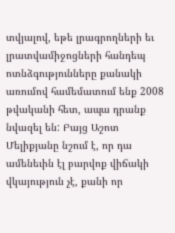տվյալով, եթե լրագրողների եւ լրատվամիջոցների հանդեպ ոտնձգությունները քանակի առումով համեմատում ենք 2008 թվականի հետ, ապա դրանք նվազել են: Բայց Աշոտ Մելիքյանը նշում է, որ դա ամենեւին էլ բարվոք վիճակի վկայություն չէ, քանի որ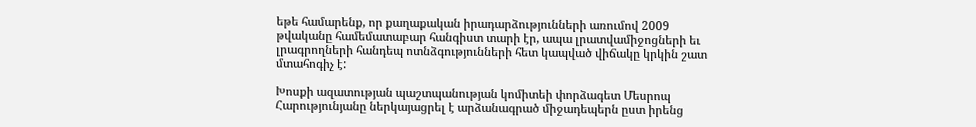եթե համարենք, որ քաղաքական իրադարձությունների առումով 2009 թվականը համեմատաբար հանգիստ տարի էր, ապա լրատվամիջոցների եւ լրագրողների հանդեպ ոտնձգությունների հետ կապված վիճակը կրկին շատ մտահոգիչ է:

Խոսքի ազատության պաշտպանության կոմիտեի փորձագետ Մեսրոպ Հարությունյանը ներկայացրել է արձանագրած միջադեպերն ըստ իրենց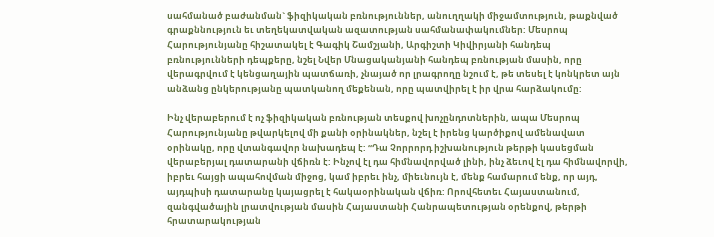սահմանած բաժանման` ֆիզիկական բռնություններ, անուղղակի միջամտություն, թաքնված գրաքննություն եւ տեղեկատվական ազատության սահմանափակումներ: Մեսրոպ Հարությունյանը հիշատակել է Գագիկ Շամշյանի, Արգիշտի Կիվիրյանի հանդեպ բռնությունների դեպքերը, նշել Նվեր Մնացականյանի հանդեպ բռնության մասին, որը վերագրվում է կենցաղային պատճառի, չնայած որ լրագրողը նշում է, թե տեսել է կոնկրետ այն անձանց ընկերությանը պատկանող մեքենան, որը պատվիրել է իր վրա հարձակումը:

Ինչ վերաբերում է ոչ ֆիզիկական բռնության տեսքով խոչընդոտներին, ապա Մեսրոպ Հարությունյանը թվարկելով մի քանի օրինակներ, նշել է իրենց կարծիքով ամենավատ օրինակը, որը վտանգավոր նախադեպ է: “Դա Չորրորդ իշխանություն թերթի կասեցման վերաբերյալ դատարանի վճիռն է: Ինչով էլ դա հիմնավորված լինի, ինչ ձեւով էլ դա հիմնավորվի, իբրեւ հայցի ապահովման միջոց, կամ իբրեւ ինչ, միեւնույն է, մենք համարում ենք, որ այդ, այդպիսի դատարանը կայացրել է հակաօրինական վճիռ: Որովհետեւ Հայաստանում, զանգվածային լրատվության մասին Հայաստանի Հանրապետության օրենքով, թերթի  հրատարակության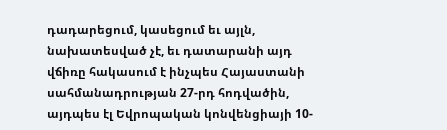դադարեցում, կասեցում եւ այլն, նախատեսված չէ, եւ դատարանի այդ վճիռը հակասում է ինչպես Հայաստանի սահմանադրության 27-րդ հոդվածին, այդպես էլ Եվրոպական կոնվենցիայի 10-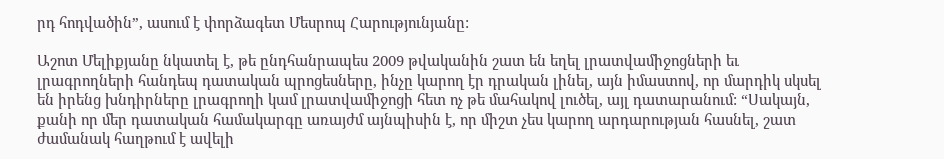րդ հոդվածին”, ասում է փորձագետ Մեսրոպ Հարությունյանը:

Աշոտ Մելիքյանը նկատել է, թե ընդհանրապես 2009 թվականին շատ են եղել լրատվամիջոցների եւ լրագրողների հանդեպ դատական պրոցեսները, ինչը կարող էր դրական լինել, այն իմաստով, որ մարդիկ սկսել են իրենց խնդիրները լրագրողի կամ լրատվամիջոցի հետ ոչ թե մահակով լուծել, այլ դատարանում: “Սակայն, քանի որ մեր դատական համակարգը առայժմ այնպիսին է, որ միշտ չես կարող արդարության հասնել, շատ ժամանակ հաղթում է ավելի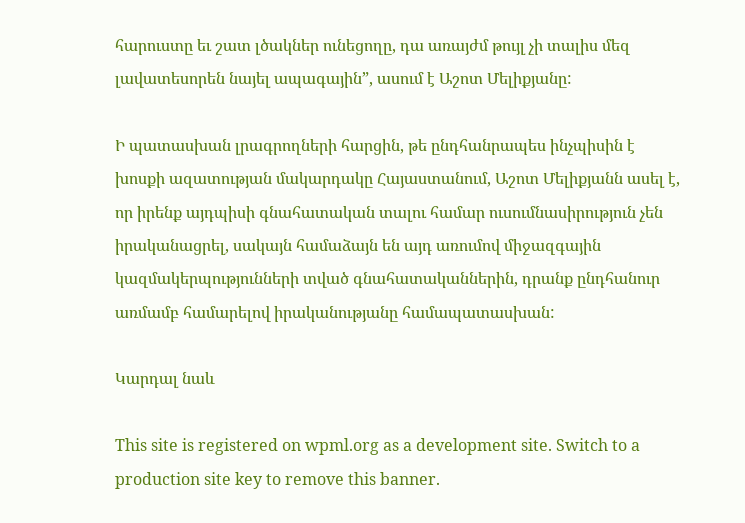հարուստը եւ շատ լծակներ ունեցողը, դա առայժմ թույլ չի տալիս մեզ լավատեսորեն նայել ապագային”, ասում է Աշոտ Մելիքյանը:

Ի պատասխան լրագրողների հարցին, թե ընդհանրապես ինչպիսին է խոսքի ազատության մակարդակը Հայաստանում, Աշոտ Մելիքյանն ասել է, որ իրենք այդպիսի գնահատական տալու համար ուսումնասիրություն չեն իրականացրել, սակայն համաձայն են այդ առումով միջազգային կազմակերպությունների տված գնահատականներին, դրանք ընդհանուր առմամբ համարելով իրականությանը համապատասխան:

Կարդալ նաև

This site is registered on wpml.org as a development site. Switch to a production site key to remove this banner.